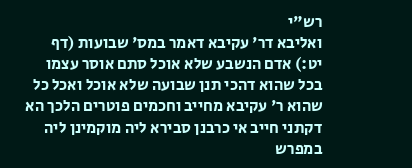רש"י
ואליבא דר' עקיבא דאמר במס' שבועות (דף יט:) אדם הנשבע שלא אוכל סתם אוסר עצמו בכל שהוא דהכי תנן שבועה שלא אוכל ואכל כל שהוא ר' עקיבא מחייב וחכמים פוטרים הלכך הא דקתני חייב אי כרבנן סבירא ליה מוקמינן ליה במפרש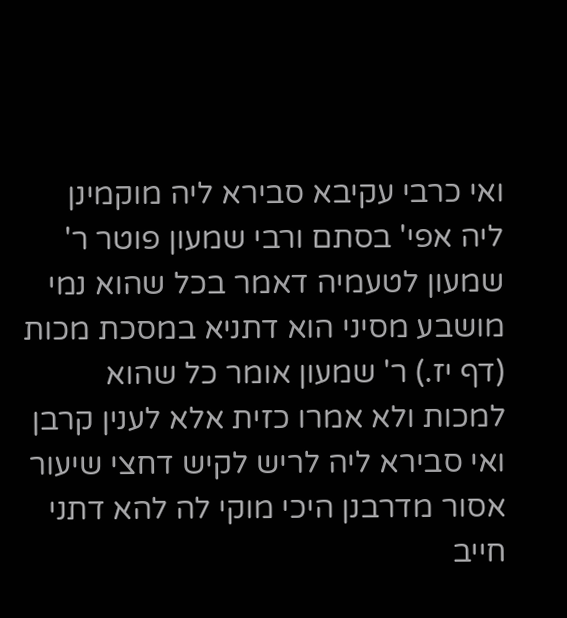ואי כרבי עקיבא סבירא ליה מוקמינן ליה אפי' בסתם ורבי שמעון פוטר ר' שמעון לטעמיה דאמר בכל שהוא נמי מושבע מסיני הוא דתניא במסכת מכות (דף יז.) ר' שמעון אומר כל שהוא למכות ולא אמרו כזית אלא לענין קרבן ואי סבירא ליה לריש לקיש דחצי שיעור אסור מדרבנן היכי מוקי לה להא דתני חייב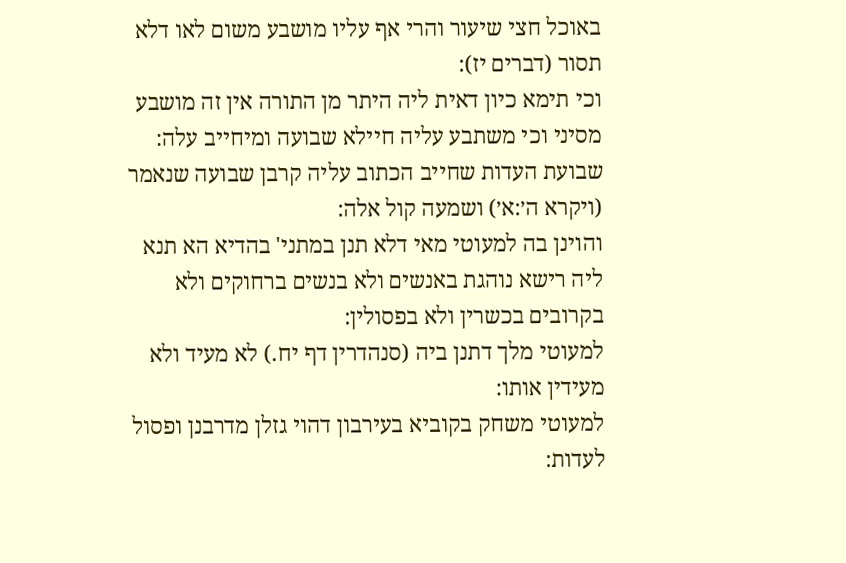באוכל חצי שיעור והרי אף עליו מושבע משום לאו דלא תסור (דברים יז):
וכי תימא כיון דאית ליה היתר מן התורה אין זה מושבע מסיני וכי משתבע עליה חיילא שבועה ומיחייב עלה:
שבועת העדות שחייב הכתוב עליה קרבן שבועה שנאמר (ויקרא ה׳:א׳) ושמעה קול אלה:
והוינן בה למעוטי מאי דלא תנן במתני' בהדיא הא תנא ליה רישא נוהגת באנשים ולא בנשים ברחוקים ולא בקרובים בכשרין ולא בפסולין:
למעוטי מלך דתנן ביה (סנהדרין דף יח.) לא מעיד ולא מעידין אותו:
למעוטי משחק בקוביא בעירבון דהוי גזלן מדרבנן ופסול לעדות: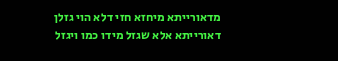מדאורייתא מיחזא חזי דלא הוי גזלן דאורייתא אלא שגזל מידו כמו ויגזל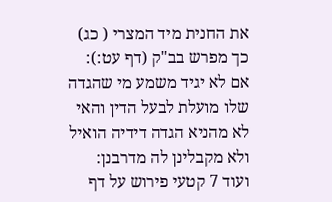את החנית מיד המצרי ( כג) כך מפרש בב"ק (דף עט:):
אם לא יגיד משמע מי שהגדה שלו מועלת לבעל הדין והאי לא מהניא הגדה דידיה הואיל ולא מקבלינן לה מדרבנן:
ועוד 7 קטעי פירוש על דף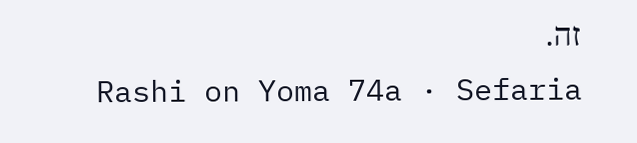זה.
Rashi on Yoma 74a · Sefaria